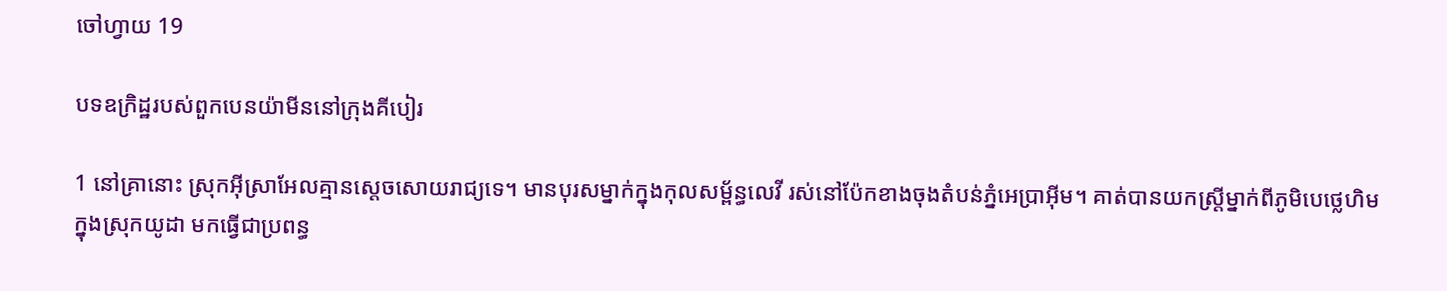ចៅហ្វាយ 19

បទ‌ឧក្រិដ្ឋរបស់ពួកបេន‌យ៉ាមីននៅក្រុងគីបៀរ

1 នៅគ្រានោះ ស្រុកអ៊ីស្រា‌អែលគ្មានស្ដេចសោយរាជ្យទេ។ មានបុរសម្នាក់ក្នុងកុល‌សម្ព័ន្ធលេវី រស់នៅប៉ែកខាងចុងតំបន់ភ្នំអេប្រាអ៊ីម។ គាត់បានយកស្ត្រីម្នាក់ពីភូមិបេថ្លេ‌ហិម ក្នុងស្រុកយូដា មកធ្វើជាប្រពន្ធ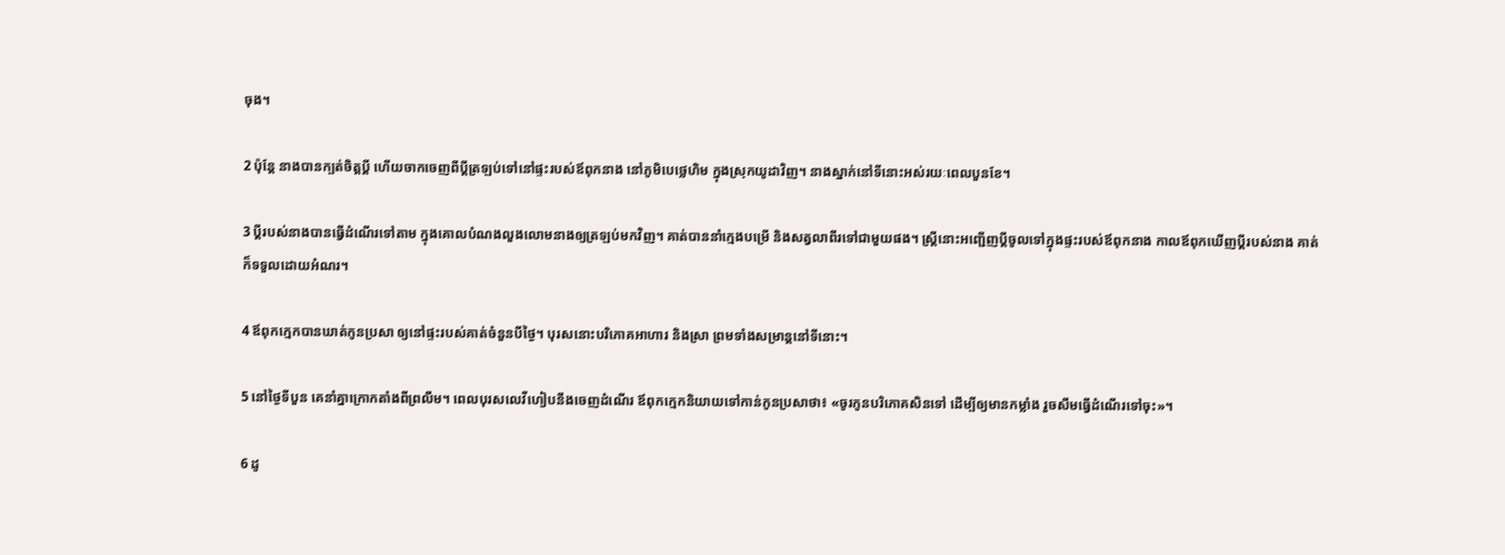ចុង។

2 ប៉ុន្តែ នាងបានក្បត់ចិត្តប្ដី ហើយចាកចេញពីប្ដីត្រឡប់ទៅនៅផ្ទះរបស់ឪពុកនាង នៅភូមិបេថ្លេ‌ហិម ក្នុងស្រុកយូដាវិញ។ នាងស្នាក់នៅទីនោះអស់រយៈពេលបួនខែ។

3 ប្ដីរបស់នាងបានធ្វើដំណើរទៅតាម ក្នុងគោលបំណងលួង‌លោមនាងឲ្យត្រឡប់មកវិញ។ គាត់បាននាំក្មេងបម្រើ និងសត្វលាពីរទៅជាមួយផង។ ស្ត្រីនោះអញ្ជើញប្ដីចូលទៅក្នុងផ្ទះរបស់ឪពុកនាង កាលឪពុកឃើញប្ដីរបស់នាង គាត់ក៏ទទួលដោយអំណរ។

4 ឪពុកក្មេកបានឃាត់កូនប្រសា ឲ្យនៅផ្ទះរបស់គាត់ចំនួនបីថ្ងៃ។ បុរសនោះបរិភោគអាហារ និងស្រា ព្រមទាំងសម្រាន្ដនៅទីនោះ។

5 នៅថ្ងៃទីបួន គេនាំគ្នាក្រោកតាំងពីព្រលឹម។ ពេលបុរសលេវីហៀបនឹងចេញដំណើរ ឪពុកក្មេកនិយាយទៅកាន់កូនប្រសាថា៖ «ចូរកូនបរិភោគសិនទៅ ដើម្បីឲ្យមានកម្លាំង រួចសឹមធ្វើដំណើរទៅចុះ»។

6 ដូ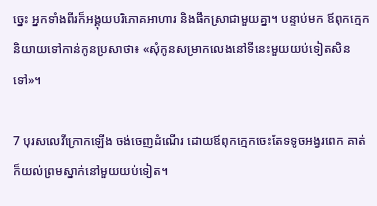ច្នេះ អ្នកទាំងពីរក៏អង្គុយបរិភោគអាហារ និងផឹកស្រាជាមួយគ្នា។ បន្ទាប់មក ឪពុកក្មេកនិយាយទៅកាន់កូនប្រសាថា៖ «សុំកូនសម្រាកលេងនៅទីនេះមួយយប់ទៀតសិនទៅ»។

7 បុរសលេវីក្រោកឡើង ចង់ចេញដំណើរ ដោយឪពុកក្មេកចេះតែទទូចអង្វរពេក គាត់ក៏យល់ព្រមស្នាក់នៅមួយយប់ទៀត។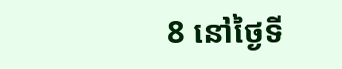8 នៅថ្ងៃទី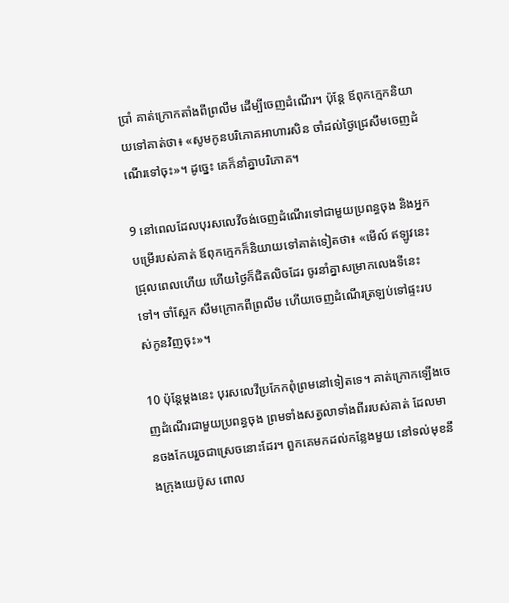ប្រាំ គាត់ក្រោកតាំងពីព្រលឹម ដើម្បីចេញដំណើរ។ ប៉ុន្តែ ឪពុកក្មេកនិយាយទៅគាត់ថា៖ «សូមកូនបរិភោគអាហារសិន ចាំដល់ថ្ងៃជ្រេសឹមចេញដំណើរទៅចុះ»។ ដូច្នេះ គេក៏នាំគ្នាបរិភោគ។

9 នៅពេលដែលបុរសលេវីចង់ចេញដំណើរទៅជាមួយប្រពន្ធចុង និងអ្នកបម្រើរបស់គាត់ ឪពុកក្មេកក៏និយាយទៅគាត់ទៀតថា៖ «មើល៍ ឥឡូវនេះជ្រុលពេលហើយ ហើយថ្ងៃក៏ជិតលិចដែរ ចូរនាំគ្នាសម្រាកលេងទីនេះទៅ។ ចាំស្អែក សឹមក្រោកពីព្រលឹម ហើយចេញដំណើរត្រឡប់ទៅផ្ទះរបស់កូនវិញចុះ»។

10 ប៉ុន្តែម្ដងនេះ បុរសលេវីប្រកែកពុំព្រមនៅទៀតទេ។ គាត់ក្រោកឡើងចេញដំណើរជាមួយប្រពន្ធចុង ព្រមទាំងសត្វលាទាំងពីររបស់គាត់ ដែលមានចងកែបរួចជាស្រេចនោះដែរ។ ពួកគេមកដល់កន្លែងមួយ នៅទល់មុខនឹងក្រុងយេ‌ប៊ូស ពោល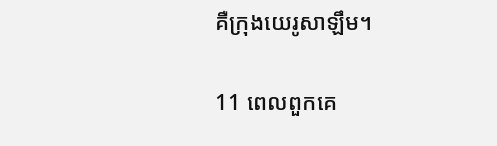គឺក្រុងយេរូ‌សាឡឹម។

11 ពេលពួកគេ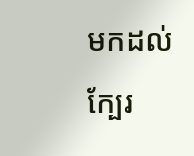មកដល់ក្បែរ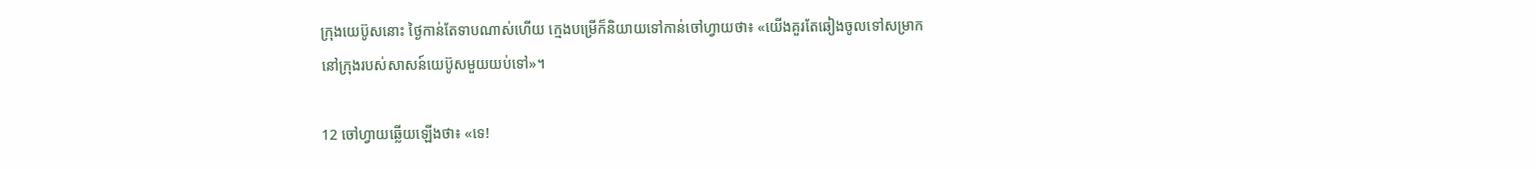ក្រុងយេប៊ូសនោះ ថ្ងៃកាន់តែទាបណាស់ហើយ ក្មេងបម្រើក៏និយាយទៅកាន់ចៅហ្វាយថា៖ «យើងគួរតែឆៀងចូលទៅសម្រាកនៅក្រុងរបស់សាសន៍យេប៊ូសមួយយប់ទៅ»។

12 ចៅហ្វាយឆ្លើយឡើងថា៖ «ទេ!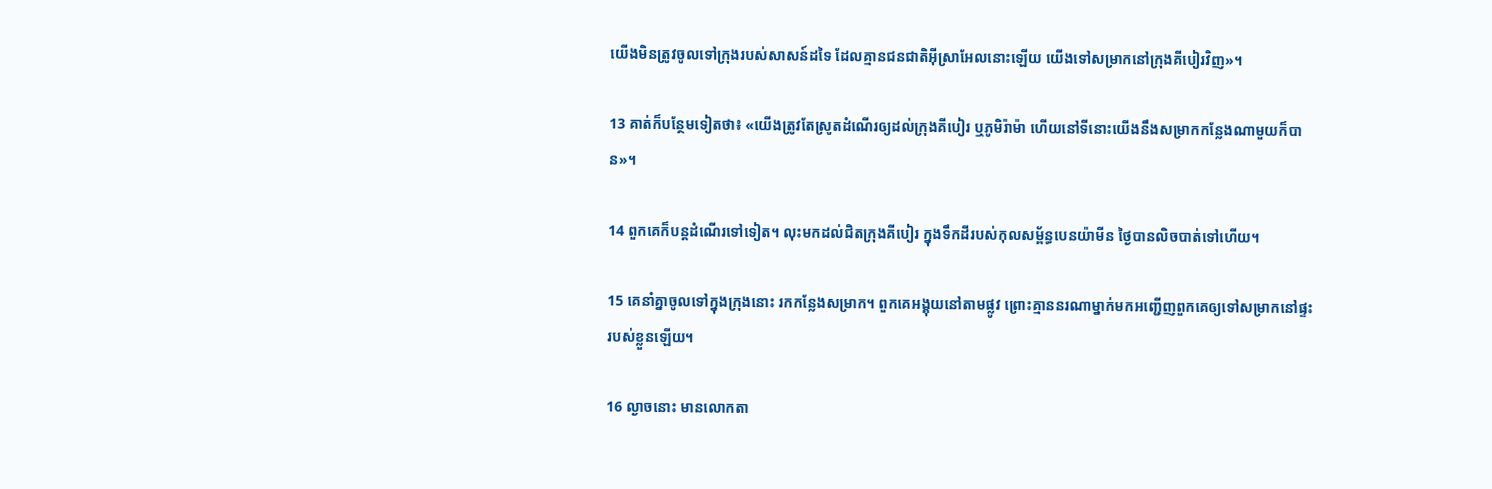យើងមិនត្រូវចូលទៅក្រុងរបស់សាសន៍ដទៃ ដែលគ្មានជន‌ជាតិអ៊ីស្រា‌អែលនោះឡើយ យើងទៅសម្រាកនៅក្រុងគីបៀរវិញ»។

13 គាត់ក៏បន្ថែមទៀតថា៖ «យើងត្រូវតែស្រូតដំណើរឲ្យដល់ក្រុងគីបៀរ ឬភូមិរ៉ាម៉ា ហើយនៅទីនោះយើងនឹងសម្រាកកន្លែងណាមួយក៏បាន»។

14 ពួកគេក៏បន្តដំណើរទៅទៀត។ លុះមកដល់ជិតក្រុងគីបៀរ ក្នុងទឹកដីរបស់កុល‌សម្ព័ន្ធបេន‌យ៉ាមីន ថ្ងៃបានលិចបាត់ទៅហើយ។

15 គេនាំគ្នាចូលទៅក្នុងក្រុងនោះ រកកន្លែងសម្រាក។ ពួកគេអង្គុយនៅតាមផ្លូវ ព្រោះគ្មាននរណាម្នាក់មកអញ្ជើញពួកគេឲ្យទៅសម្រាកនៅផ្ទះរបស់ខ្លួនឡើយ។

16 ល្ងាចនោះ មានលោកតា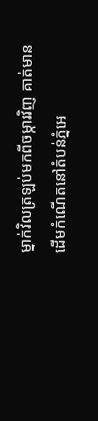ម្នាក់វិលត្រឡប់មកពីចម្ការវិញ គាត់មានដើមកំណើតនៅតំបន់ភ្នំអេ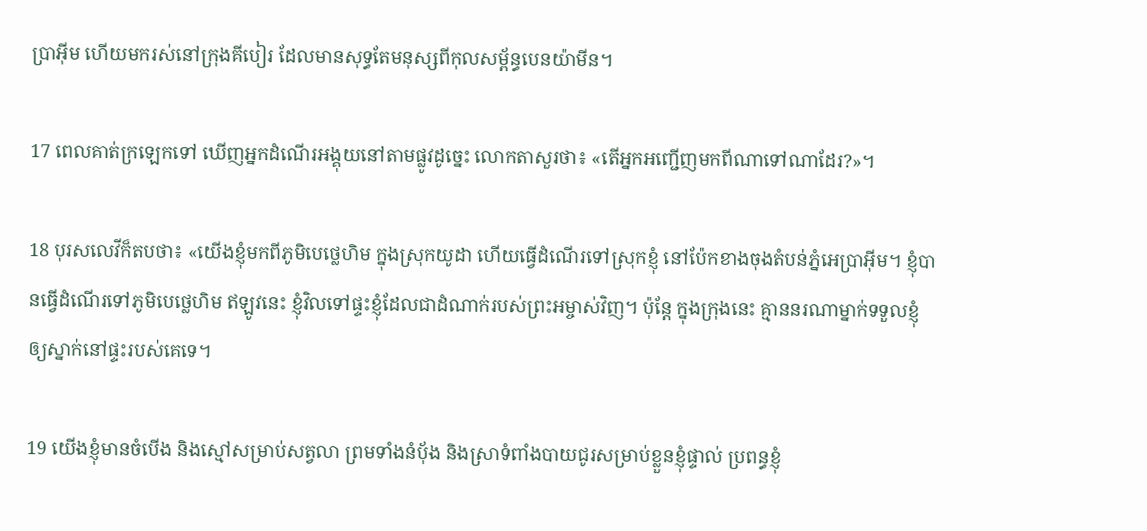ប្រាអ៊ីម ហើយមករស់នៅក្រុងគីបៀរ ដែលមានសុទ្ធតែមនុស្សពីកុល‌សម្ព័ន្ធបេន‌យ៉ាមីន។

17 ពេលគាត់ក្រឡេកទៅ ឃើញអ្នកដំណើរអង្គុយនៅតាមផ្លូវដូច្នេះ លោកតាសួរថា៖ «តើអ្នកអញ្ជើញមកពីណាទៅណាដែរ?»។

18 បុរសលេវីក៏តបថា៖ «យើងខ្ញុំមកពីភូមិបេថ្លេ‌ហិម ក្នុងស្រុកយូដា ហើយធ្វើដំណើរទៅស្រុកខ្ញុំ នៅប៉ែកខាងចុងតំបន់ភ្នំអេប្រាអ៊ីម។ ខ្ញុំបានធ្វើដំណើរទៅភូមិបេថ្លេ‌ហិម ឥឡូវនេះ ខ្ញុំវិលទៅផ្ទះខ្ញុំដែលជាដំណាក់របស់ព្រះ‌អម្ចាស់វិញ។ ប៉ុន្តែ ក្នុងក្រុងនេះ គ្មាននរណាម្នាក់ទទួលខ្ញុំឲ្យស្នាក់នៅផ្ទះរបស់គេទេ។

19 យើងខ្ញុំមានចំបើង និងស្មៅសម្រាប់សត្វលា ព្រមទាំងនំប៉័ង និងស្រាទំពាំង‌បាយជូរសម្រាប់ខ្លួនខ្ញុំផ្ទាល់ ប្រពន្ធខ្ញុំ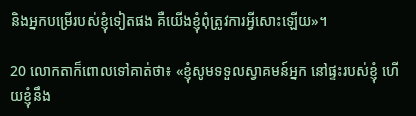និងអ្នកបម្រើរបស់ខ្ញុំទៀតផង គឺយើងខ្ញុំពុំត្រូវការអ្វីសោះឡើយ»។

20 លោកតាក៏ពោលទៅគាត់ថា៖ «ខ្ញុំសូមទទួលស្វា‌គមន៍អ្នក នៅផ្ទះរបស់ខ្ញុំ ហើយខ្ញុំនឹង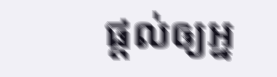ផ្ដល់ឲ្យអ្ន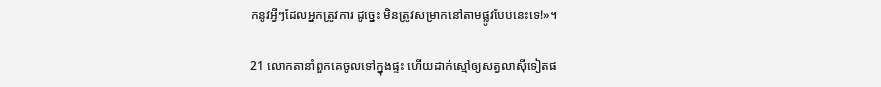កនូវអ្វីៗដែលអ្នកត្រូវការ ដូច្នេះ មិនត្រូវសម្រាកនៅតាមផ្លូវបែបនេះទេ!»។

21 លោកតានាំពួកគេចូលទៅក្នុងផ្ទះ ហើយដាក់ស្មៅឲ្យសត្វលាស៊ីទៀតផ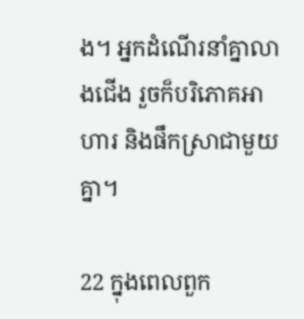ង។ អ្នកដំណើរនាំគ្នាលាងជើង រួចក៏បរិភោគអាហារ និងផឹកស្រាជាមួយគ្នា។

22 ក្នុងពេលពួក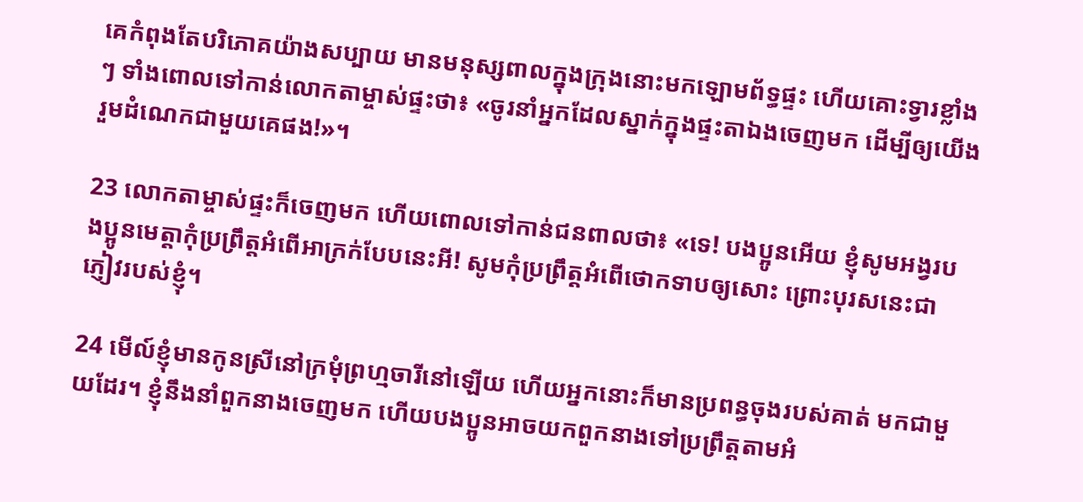គេកំពុងតែបរិភោគយ៉ាងសប្បាយ មានមនុស្សពាលក្នុងក្រុងនោះមកឡោម‌ព័ទ្ធផ្ទះ ហើយគោះទ្វារខ្លាំងៗ ទាំងពោលទៅកាន់លោកតាម្ចាស់ផ្ទះថា៖ «ចូរនាំអ្នកដែលស្នាក់ក្នុងផ្ទះតាឯងចេញមក ដើម្បីឲ្យយើងរួមដំណេកជាមួយគេផង!»។

23 លោកតាម្ចាស់ផ្ទះក៏ចេញមក ហើយពោលទៅកាន់ជនពាលថា៖ «ទេ! បង‌ប្អូនអើយ ខ្ញុំសូមអង្វរបង‌ប្អូនមេត្តាកុំប្រព្រឹត្តអំពើអាក្រក់បែបនេះអី! សូមកុំប្រព្រឹត្តអំពើថោកទាបឲ្យសោះ ព្រោះបុរសនេះជាភ្ញៀវរបស់ខ្ញុំ។

24 មើល៍ខ្ញុំមានកូនស្រីនៅក្រមុំព្រហ្មចារីនៅឡើយ ហើយអ្នកនោះក៏មានប្រពន្ធចុងរបស់គាត់ មកជាមួយដែរ។ ខ្ញុំនឹងនាំពួកនាងចេញមក ហើយបង‌ប្អូនអាចយកពួកនាងទៅប្រព្រឹត្តតាមអំ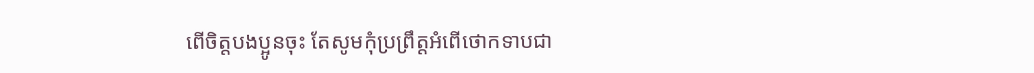ពើចិត្តបង‌ប្អូនចុះ តែសូមកុំប្រព្រឹត្តអំពើថោកទាបជា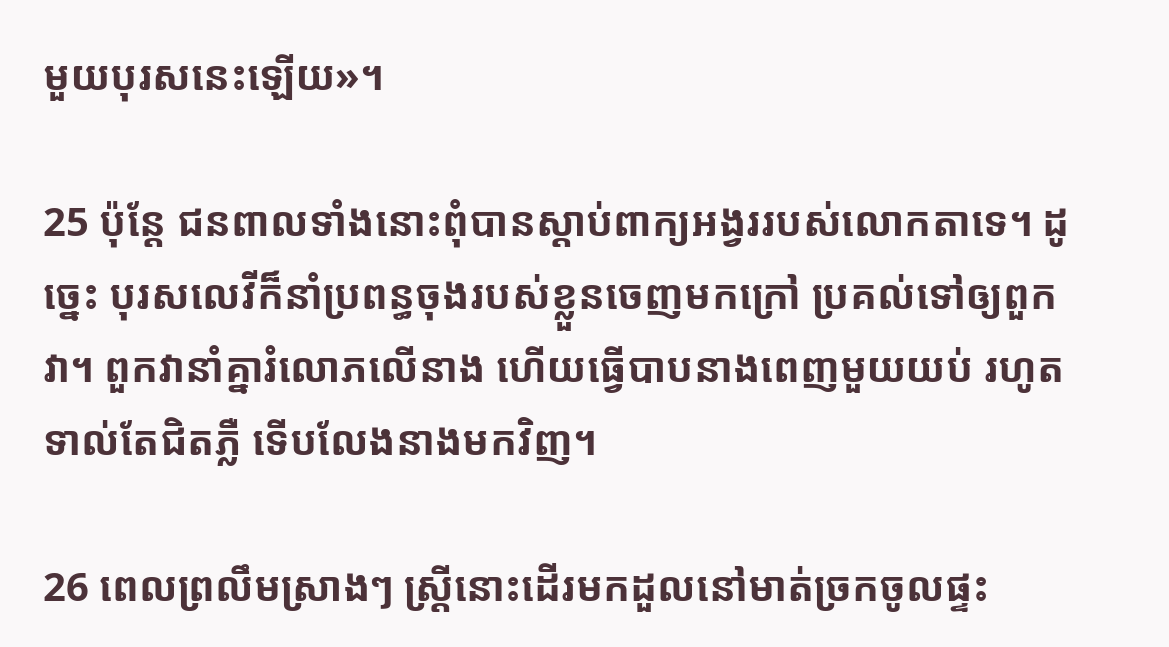មួយបុរសនេះឡើយ»។

25 ប៉ុន្តែ ជនពាលទាំងនោះពុំបានស្ដាប់ពាក្យអង្វររបស់លោកតាទេ។ ដូច្នេះ បុរសលេវីក៏នាំប្រពន្ធចុងរបស់ខ្លួនចេញមកក្រៅ ប្រគល់ទៅឲ្យពួកវា។ ពួកវានាំគ្នារំលោភលើនាង ហើយធ្វើបាបនាងពេញមួយយប់ រហូតទាល់តែជិតភ្លឺ ទើបលែងនាងមកវិញ។

26 ពេលព្រលឹមស្រាងៗ ស្ត្រីនោះដើរមកដួលនៅមាត់ច្រកចូលផ្ទះ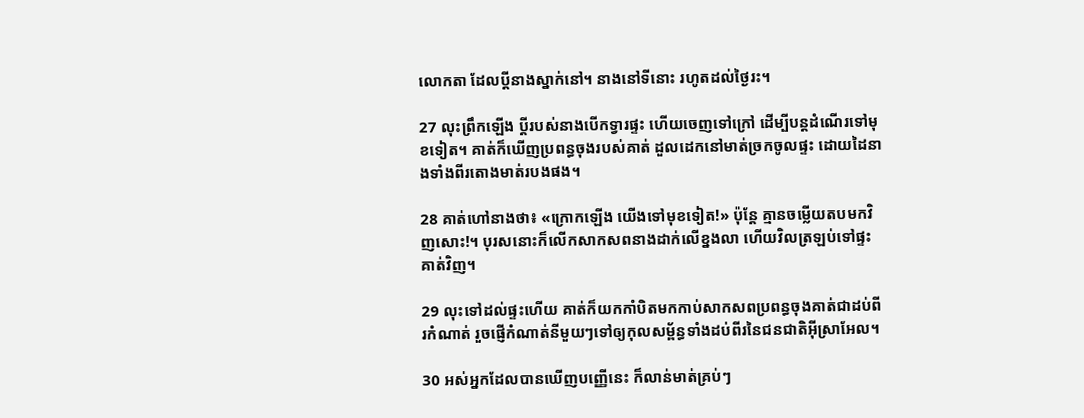លោកតា ដែលប្ដីនាងស្នាក់នៅ។ នាងនៅទីនោះ រហូតដល់ថ្ងៃរះ។

27 លុះព្រឹកឡើង ប្ដីរបស់នាងបើកទ្វារផ្ទះ ហើយចេញទៅក្រៅ ដើម្បីបន្តដំណើរទៅមុខទៀត។ គាត់ក៏ឃើញប្រពន្ធចុងរបស់គាត់ ដួលដេកនៅមាត់ច្រកចូលផ្ទះ ដោយដៃនាងទាំងពីរតោងមាត់របងផង។

28 គាត់ហៅនាងថា៖ «ក្រោកឡើង យើងទៅមុខទៀត!» ប៉ុន្តែ គ្មានចម្លើយតបមកវិញសោះ!។ បុរសនោះក៏លើកសាក‌សពនាងដាក់លើខ្នងលា ហើយវិលត្រឡប់ទៅផ្ទះគាត់វិញ។

29 លុះទៅដល់ផ្ទះហើយ គាត់ក៏យកកាំបិតមកកាប់សាក‌សពប្រពន្ធចុងគាត់ជាដប់‌ពីរកំណាត់ រួចផ្ញើកំណាត់នីមួយៗទៅឲ្យកុល‌សម្ព័ន្ធទាំងដប់‌ពីរនៃជន‌ជាតិអ៊ីស្រា‌អែល។

30 អស់អ្នកដែលបានឃើញបញ្ញើនេះ ក៏លាន់មាត់គ្រប់ៗ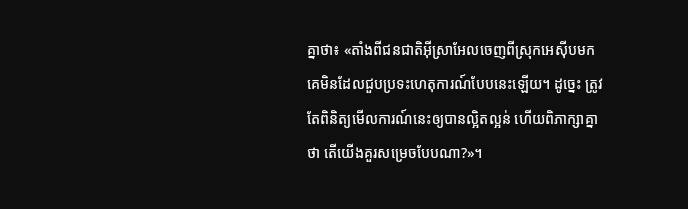គ្នាថា៖ «តាំងពីជន‌ជាតិអ៊ីស្រា‌អែលចេញពីស្រុកអេស៊ីបមក គេមិនដែលជួបប្រទះហេតុ‌ការណ៍បែបនេះឡើយ។ ដូច្នេះ ត្រូវតែពិនិត្យមើលការណ៍នេះឲ្យបានល្អិត‌ល្អន់ ហើយពិភាក្សាគ្នាថា តើយើងគួរសម្រេចបែបណា?»។